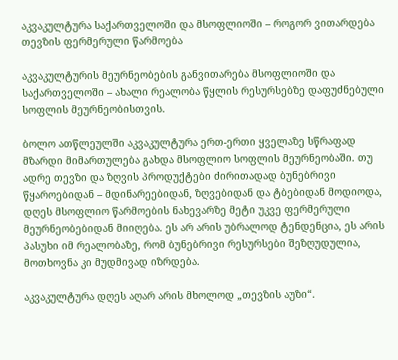აკვაკულტურა საქართველოში და მსოფლიოში – როგორ ვითარდება თევზის ფერმერული წარმოება

აკვაკულტურის მეურნეობების განვითარება მსოფლიოში და საქართველოში – ახალი რეალობა წყლის რესურსებზე დაფუძნებული სოფლის მეურნეობისთვის.

ბოლო ათწლეულში აკვაკულტურა ერთ-ერთი ყველაზე სწრაფად მზარდი მიმართულება გახდა მსოფლიო სოფლის მეურნეობაში. თუ ადრე თევზი და ზღვის პროდუქტები ძირითადად ბუნებრივი წყაროებიდან – მდინარეებიდან, ზღვებიდან და ტბებიდან მოდიოდა, დღეს მსოფლიო წარმოების ნახევარზე მეტი უკვე ფერმერული მეურნეობებიდან მიიღება. ეს არ არის უბრალოდ ტენდენცია, ეს არის პასუხი იმ რეალობაზე, რომ ბუნებრივი რესურსები შეზღუდულია, მოთხოვნა კი მუდმივად იზრდება.

აკვაკულტურა დღეს აღარ არის მხოლოდ „თევზის აუზი“.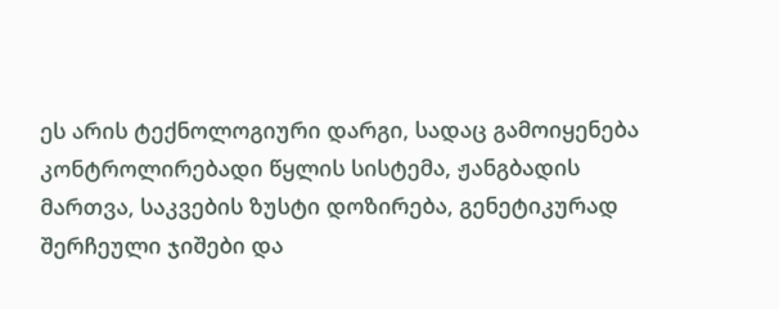ეს არის ტექნოლოგიური დარგი, სადაც გამოიყენება კონტროლირებადი წყლის სისტემა, ჟანგბადის მართვა, საკვების ზუსტი დოზირება, გენეტიკურად შერჩეული ჯიშები და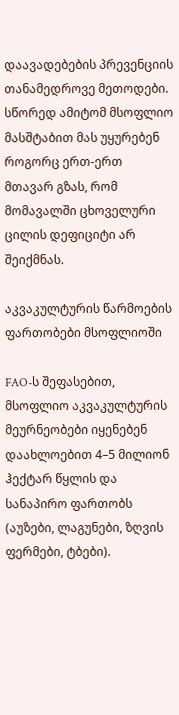დაავადებების პრევენციის თანამედროვე მეთოდები. სწორედ ამიტომ მსოფლიო მასშტაბით მას უყურებენ როგორც ერთ-ერთ მთავარ გზას, რომ მომავალში ცხოველური ცილის დეფიციტი არ შეიქმნას.

აკვაკულტურის წარმოების ფართობები მსოფლიოში

FAO-ს შეფასებით, მსოფლიო აკვაკულტურის მეურნეობები იყენებენ დაახლოებით 4–5 მილიონ ჰექტარ წყლის და სანაპირო ფართობს (აუზები, ლაგუნები, ზღვის ფერმები, ტბები).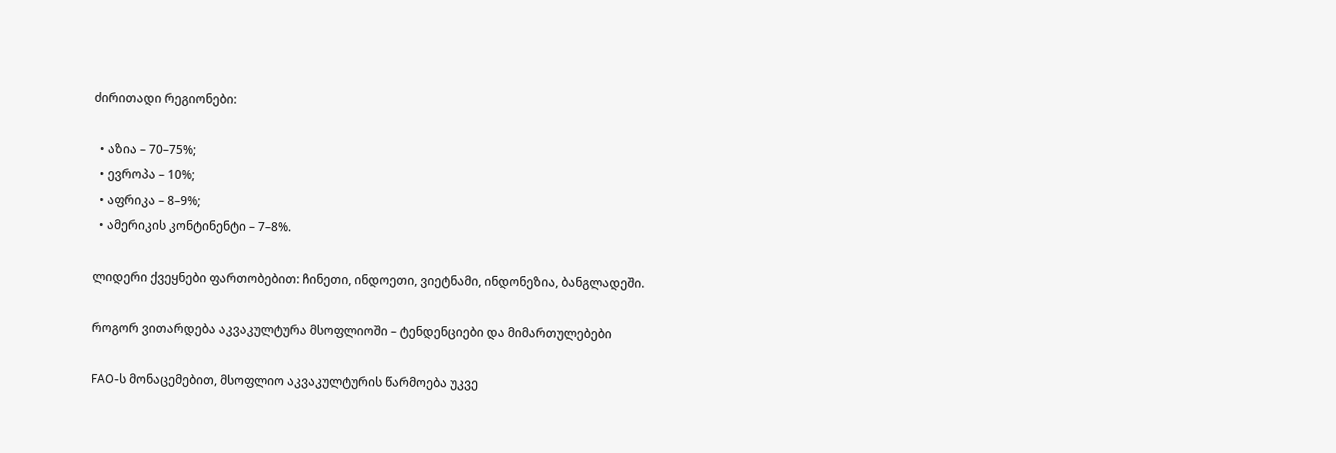ძირითადი რეგიონები:

  • აზია – 70–75%;
  • ევროპა – 10%;
  • აფრიკა – 8–9%;
  • ამერიკის კონტინენტი – 7–8%.

ლიდერი ქვეყნები ფართობებით: ჩინეთი, ინდოეთი, ვიეტნამი, ინდონეზია, ბანგლადეში.

როგორ ვითარდება აკვაკულტურა მსოფლიოში – ტენდენციები და მიმართულებები

FAO-ს მონაცემებით, მსოფლიო აკვაკულტურის წარმოება უკვე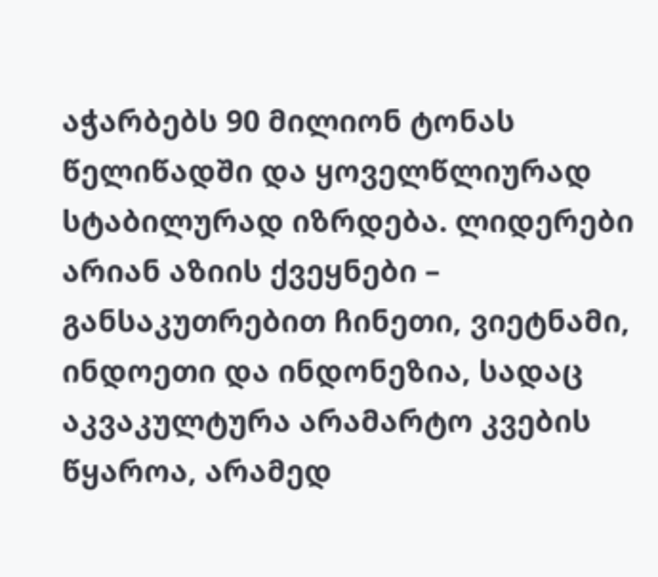აჭარბებს 90 მილიონ ტონას წელიწადში და ყოველწლიურად სტაბილურად იზრდება. ლიდერები არიან აზიის ქვეყნები – განსაკუთრებით ჩინეთი, ვიეტნამი, ინდოეთი და ინდონეზია, სადაც აკვაკულტურა არამარტო კვების წყაროა, არამედ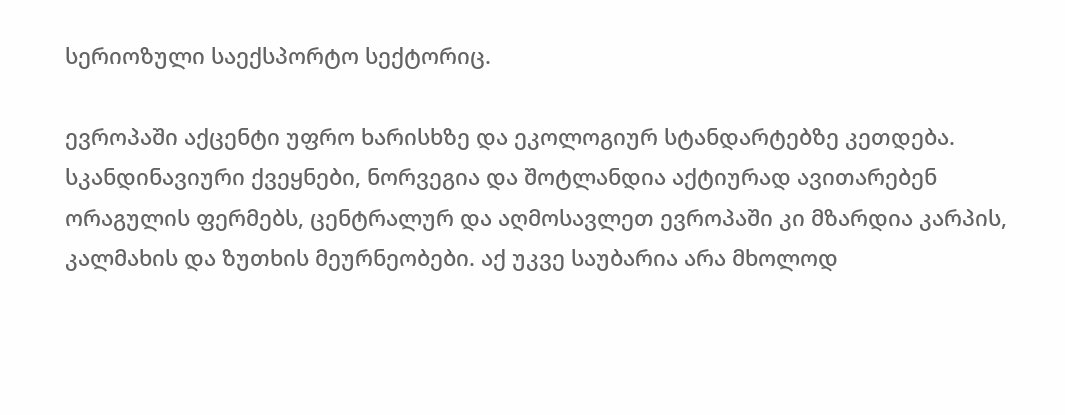სერიოზული საექსპორტო სექტორიც.

ევროპაში აქცენტი უფრო ხარისხზე და ეკოლოგიურ სტანდარტებზე კეთდება. სკანდინავიური ქვეყნები, ნორვეგია და შოტლანდია აქტიურად ავითარებენ ორაგულის ფერმებს, ცენტრალურ და აღმოსავლეთ ევროპაში კი მზარდია კარპის, კალმახის და ზუთხის მეურნეობები. აქ უკვე საუბარია არა მხოლოდ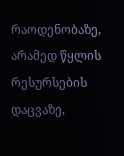რაოდენობაზე, არამედ წყლის რესურსების დაცვაზე,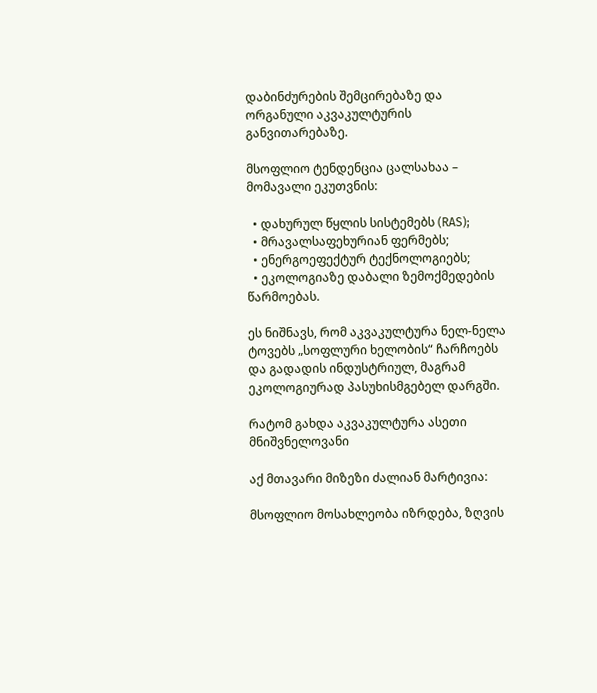დაბინძურების შემცირებაზე და ორგანული აკვაკულტურის განვითარებაზე.

მსოფლიო ტენდენცია ცალსახაა – მომავალი ეკუთვნის:

  • დახურულ წყლის სისტემებს (RAS);
  • მრავალსაფეხურიან ფერმებს;
  • ენერგოეფექტურ ტექნოლოგიებს;
  • ეკოლოგიაზე დაბალი ზემოქმედების წარმოებას.

ეს ნიშნავს, რომ აკვაკულტურა ნელ-ნელა ტოვებს „სოფლური ხელობის“ ჩარჩოებს და გადადის ინდუსტრიულ, მაგრამ ეკოლოგიურად პასუხისმგებელ დარგში.

რატომ გახდა აკვაკულტურა ასეთი მნიშვნელოვანი

აქ მთავარი მიზეზი ძალიან მარტივია:

მსოფლიო მოსახლეობა იზრდება, ზღვის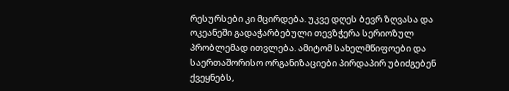რესურსები კი მცირდება. უკვე დღეს ბევრ ზღვასა და ოკეანეში გადაჭარბებული თევზჭერა სერიოზულ პრობლემად ითვლება. ამიტომ სახელმწიფოები და საერთაშორისო ორგანიზაციები პირდაპირ უბიძგებენ ქვეყნებს,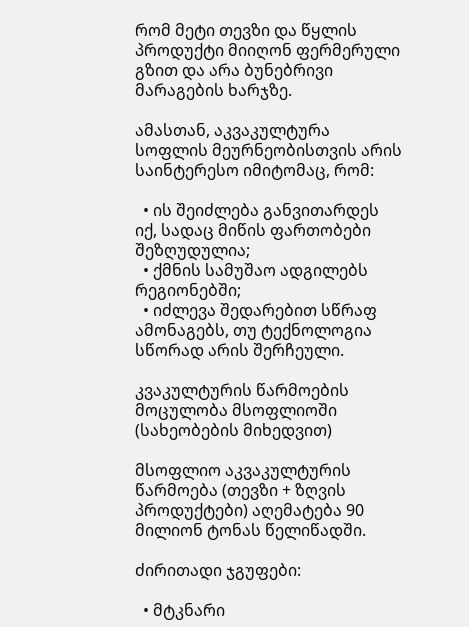რომ მეტი თევზი და წყლის პროდუქტი მიიღონ ფერმერული გზით და არა ბუნებრივი მარაგების ხარჯზე.

ამასთან, აკვაკულტურა სოფლის მეურნეობისთვის არის საინტერესო იმიტომაც, რომ:

  • ის შეიძლება განვითარდეს იქ, სადაც მიწის ფართობები შეზღუდულია;
  • ქმნის სამუშაო ადგილებს რეგიონებში;
  • იძლევა შედარებით სწრაფ ამონაგებს, თუ ტექნოლოგია სწორად არის შერჩეული.

კვაკულტურის წარმოების მოცულობა მსოფლიოში (სახეობების მიხედვით)

მსოფლიო აკვაკულტურის წარმოება (თევზი + ზღვის პროდუქტები) აღემატება 90 მილიონ ტონას წელიწადში.

ძირითადი ჯგუფები:

  • მტკნარი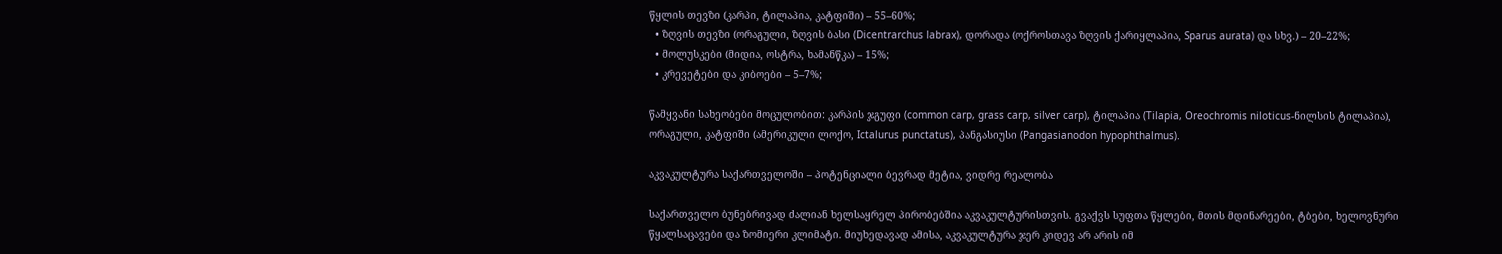წყლის თევზი (კარპი, ტილაპია, კატფიში) – 55–60%;
  • ზღვის თევზი (ორაგული, ზღვის ბასი (Dicentrarchus labrax), დორადა (ოქროსთავა ზღვის ქარიყლაპია, Sparus aurata) და სხვ.) – 20–22%;
  • მოლუსკები (მიდია, ოსტრა, ხამანწკა) – 15%;
  • კრევეტები და კიბოები – 5–7%;

წამყვანი სახეობები მოცულობით: კარპის ჯგუფი (common carp, grass carp, silver carp), ტილაპია (Tilapia, Oreochromis niloticus-ნილსის ტილაპია), ორაგული, კატფიში (ამერიკული ლოქო, Ictalurus punctatus), პანგასიუსი (Pangasianodon hypophthalmus).

აკვაკულტურა საქართველოში – პოტენციალი ბევრად მეტია, ვიდრე რეალობა

საქართველო ბუნებრივად ძალიან ხელსაყრელ პირობებშია აკვაკულტურისთვის. გვაქვს სუფთა წყლები, მთის მდინარეები, ტბები, ხელოვნური წყალსაცავები და ზომიერი კლიმატი. მიუხედავად ამისა, აკვაკულტურა ჯერ კიდევ არ არის იმ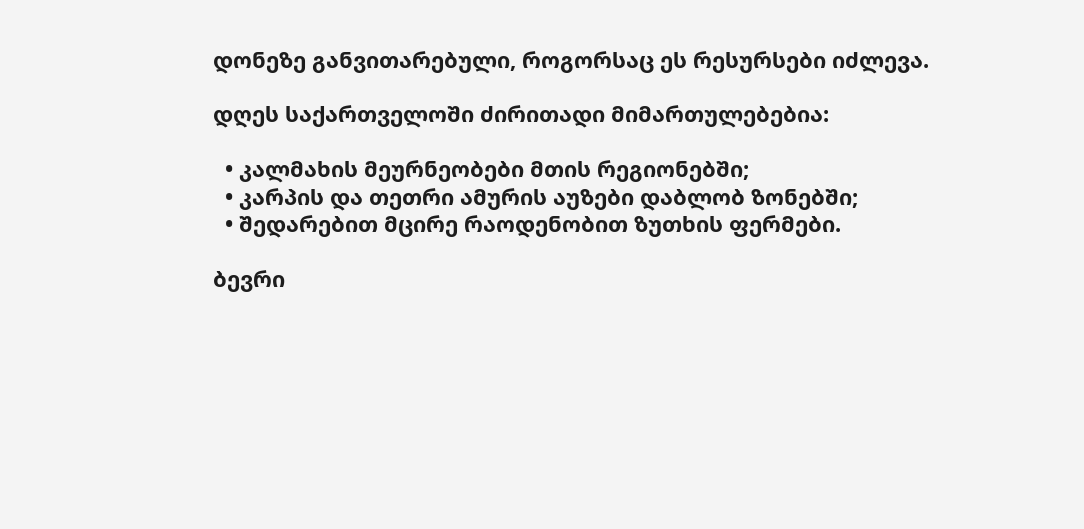დონეზე განვითარებული, როგორსაც ეს რესურსები იძლევა.

დღეს საქართველოში ძირითადი მიმართულებებია:

  • კალმახის მეურნეობები მთის რეგიონებში;
  • კარპის და თეთრი ამურის აუზები დაბლობ ზონებში;
  • შედარებით მცირე რაოდენობით ზუთხის ფერმები.

ბევრი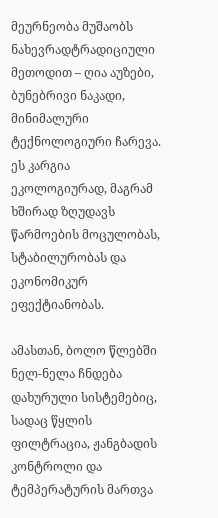მეურნეობა მუშაობს ნახევრადტრადიციული მეთოდით – ღია აუზები, ბუნებრივი ნაკადი, მინიმალური ტექნოლოგიური ჩარევა. ეს კარგია ეკოლოგიურად, მაგრამ ხშირად ზღუდავს წარმოების მოცულობას, სტაბილურობას და ეკონომიკურ ეფექტიანობას.

ამასთან, ბოლო წლებში ნელ-ნელა ჩნდება დახურული სისტემებიც, სადაც წყლის ფილტრაცია, ჟანგბადის კონტროლი და ტემპერატურის მართვა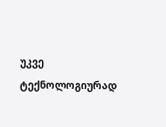უკვე ტექნოლოგიურად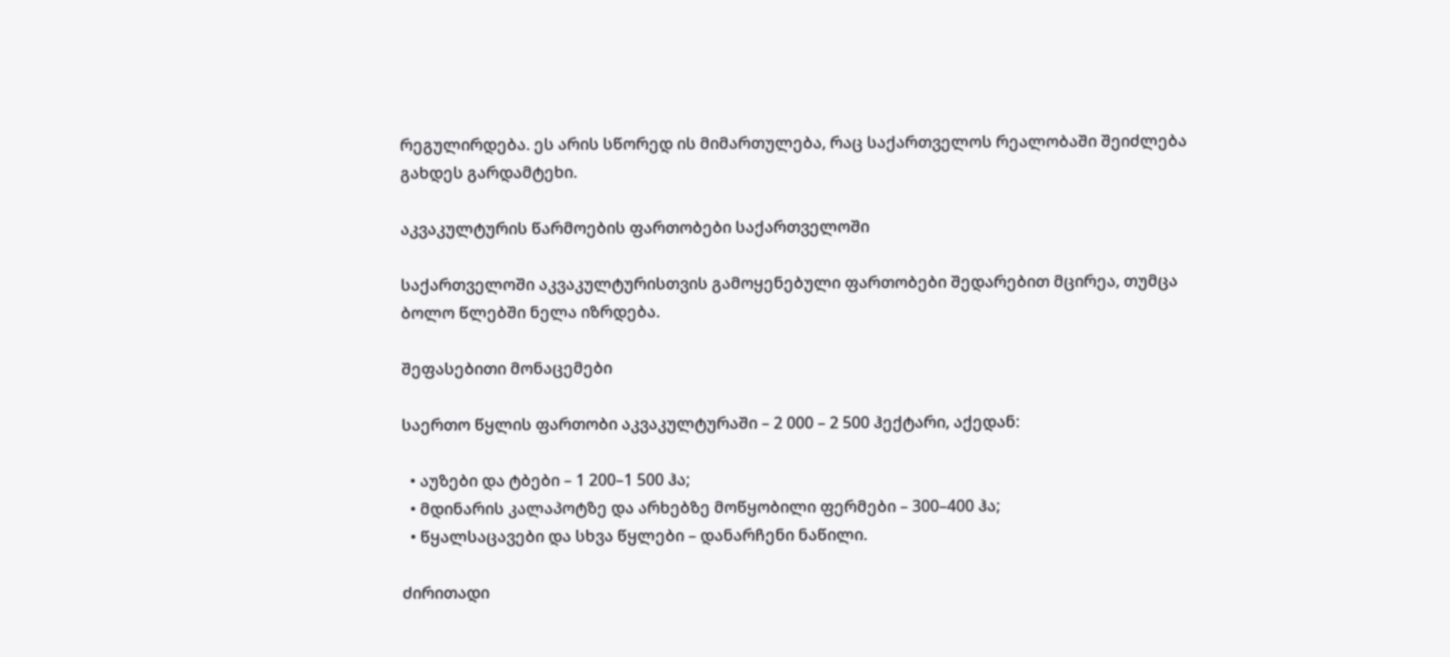რეგულირდება. ეს არის სწორედ ის მიმართულება, რაც საქართველოს რეალობაში შეიძლება გახდეს გარდამტეხი.

აკვაკულტურის წარმოების ფართობები საქართველოში

საქართველოში აკვაკულტურისთვის გამოყენებული ფართობები შედარებით მცირეა, თუმცა ბოლო წლებში ნელა იზრდება.

შეფასებითი მონაცემები

საერთო წყლის ფართობი აკვაკულტურაში – 2 000 – 2 500 ჰექტარი, აქედან:

  • აუზები და ტბები – 1 200–1 500 ჰა;
  • მდინარის კალაპოტზე და არხებზე მოწყობილი ფერმები – 300–400 ჰა;
  • წყალსაცავები და სხვა წყლები – დანარჩენი ნაწილი.

ძირითადი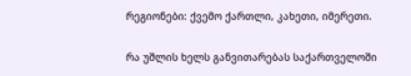რეგიონები: ქვემო ქართლი, კახეთი, იმერეთი.

რა უშლის ხელს განვითარებას საქართველოში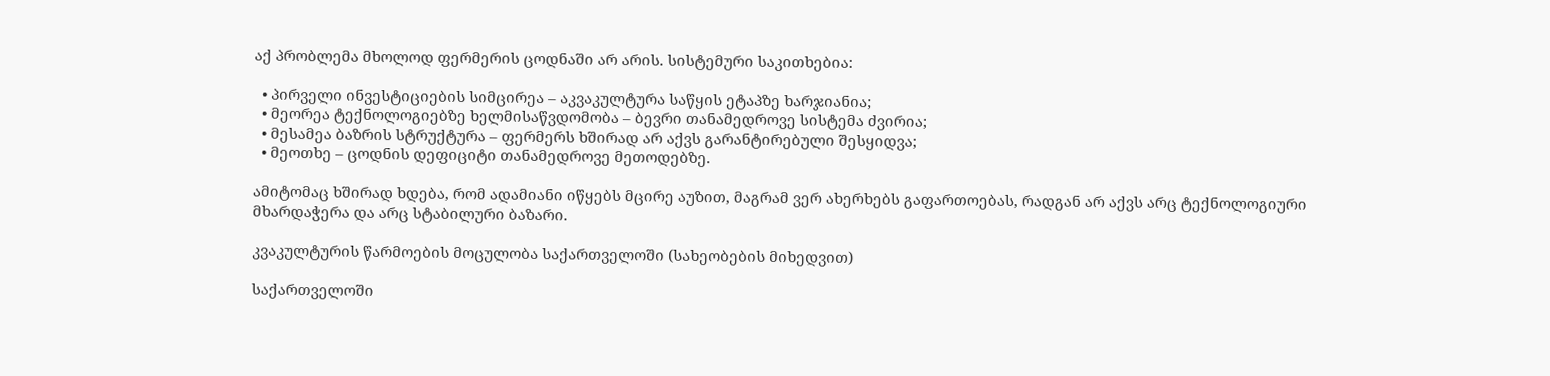აქ პრობლემა მხოლოდ ფერმერის ცოდნაში არ არის. სისტემური საკითხებია:

  • პირველი ინვესტიციების სიმცირეა – აკვაკულტურა საწყის ეტაპზე ხარჯიანია;
  • მეორეა ტექნოლოგიებზე ხელმისაწვდომობა – ბევრი თანამედროვე სისტემა ძვირია;
  • მესამეა ბაზრის სტრუქტურა – ფერმერს ხშირად არ აქვს გარანტირებული შესყიდვა;
  • მეოთხე – ცოდნის დეფიციტი თანამედროვე მეთოდებზე.

ამიტომაც ხშირად ხდება, რომ ადამიანი იწყებს მცირე აუზით, მაგრამ ვერ ახერხებს გაფართოებას, რადგან არ აქვს არც ტექნოლოგიური მხარდაჭერა და არც სტაბილური ბაზარი.

კვაკულტურის წარმოების მოცულობა საქართველოში (სახეობების მიხედვით)

საქართველოში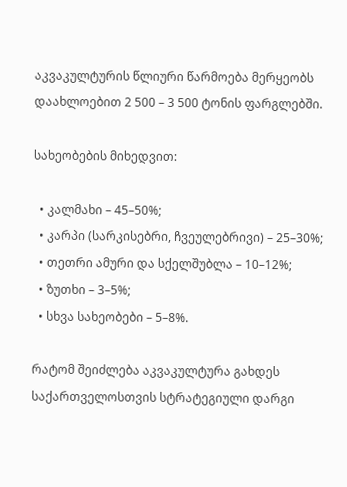აკვაკულტურის წლიური წარმოება მერყეობს დაახლოებით 2 500 – 3 500 ტონის ფარგლებში.

სახეობების მიხედვით:

  • კალმახი – 45–50%;
  • კარპი (სარკისებრი, ჩვეულებრივი) – 25–30%;
  • თეთრი ამური და სქელშუბლა – 10–12%;
  • ზუთხი – 3–5%;
  • სხვა სახეობები – 5–8%.

რატომ შეიძლება აკვაკულტურა გახდეს საქართველოსთვის სტრატეგიული დარგი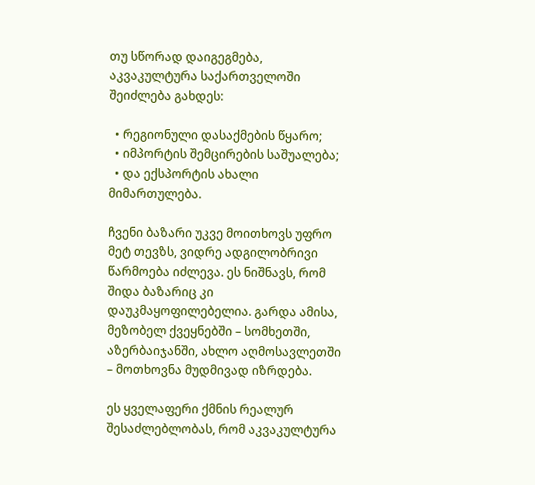თუ სწორად დაიგეგმება, აკვაკულტურა საქართველოში შეიძლება გახდეს:

  • რეგიონული დასაქმების წყარო;
  • იმპორტის შემცირების საშუალება;
  • და ექსპორტის ახალი მიმართულება.

ჩვენი ბაზარი უკვე მოითხოვს უფრო მეტ თევზს, ვიდრე ადგილობრივი წარმოება იძლევა. ეს ნიშნავს, რომ შიდა ბაზარიც კი დაუკმაყოფილებელია. გარდა ამისა, მეზობელ ქვეყნებში – სომხეთში, აზერბაიჯანში, ახლო აღმოსავლეთში – მოთხოვნა მუდმივად იზრდება.

ეს ყველაფერი ქმნის რეალურ შესაძლებლობას, რომ აკვაკულტურა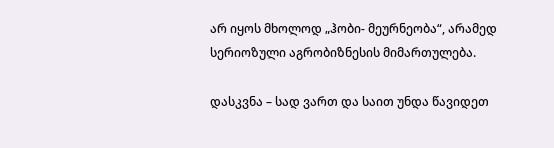არ იყოს მხოლოდ „ჰობი- მეურნეობა“, არამედ სერიოზული აგრობიზნესის მიმართულება.

დასკვნა – სად ვართ და საით უნდა წავიდეთ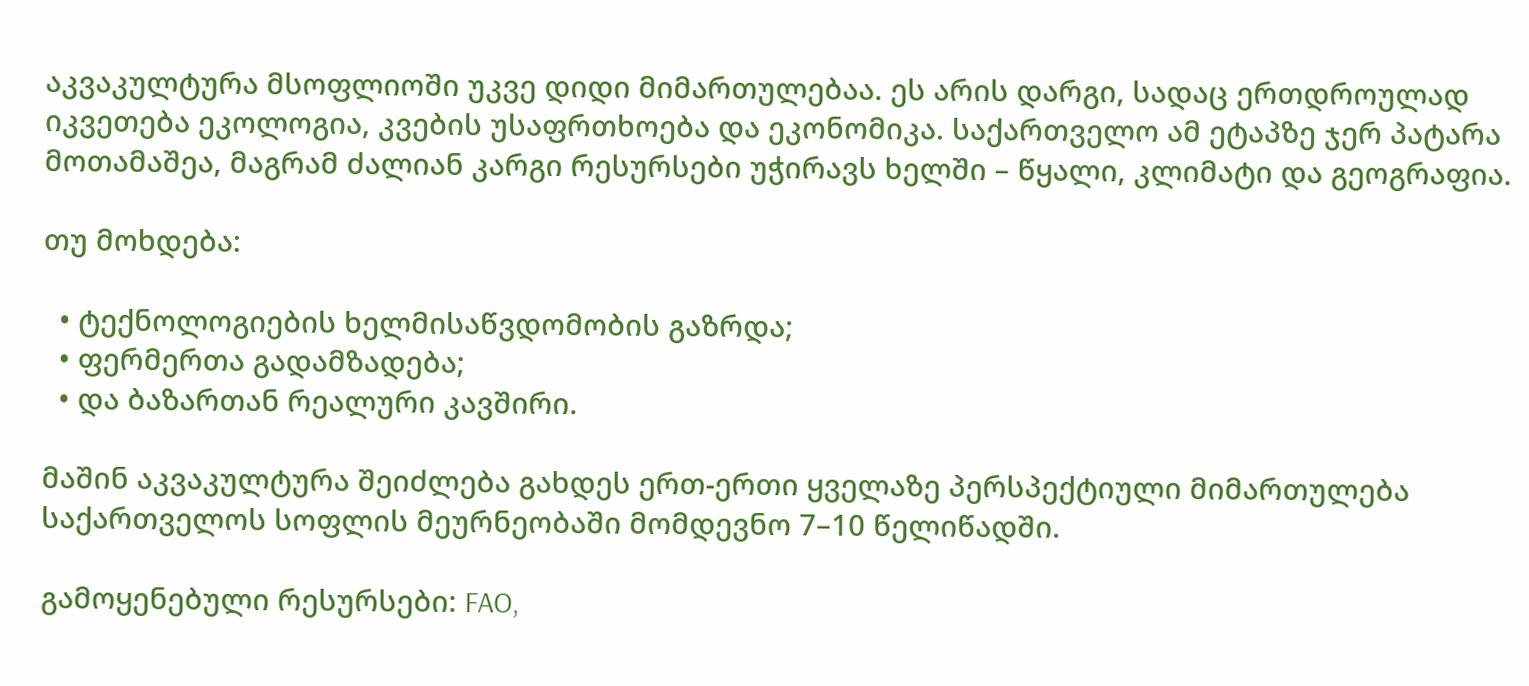აკვაკულტურა მსოფლიოში უკვე დიდი მიმართულებაა. ეს არის დარგი, სადაც ერთდროულად იკვეთება ეკოლოგია, კვების უსაფრთხოება და ეკონომიკა. საქართველო ამ ეტაპზე ჯერ პატარა მოთამაშეა, მაგრამ ძალიან კარგი რესურსები უჭირავს ხელში – წყალი, კლიმატი და გეოგრაფია.

თუ მოხდება:

  • ტექნოლოგიების ხელმისაწვდომობის გაზრდა;
  • ფერმერთა გადამზადება;
  • და ბაზართან რეალური კავშირი.

მაშინ აკვაკულტურა შეიძლება გახდეს ერთ-ერთი ყველაზე პერსპექტიული მიმართულება საქართველოს სოფლის მეურნეობაში მომდევნო 7–10 წელიწადში.

გამოყენებული რესურსები: FAO,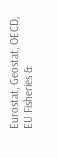Eurostat, Geostat, OECD, EU Fisheries &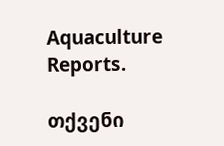Aquaculture Reports.

თქვენი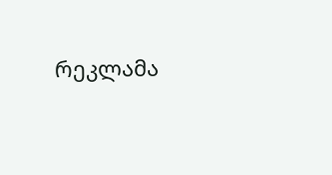რეკლამა